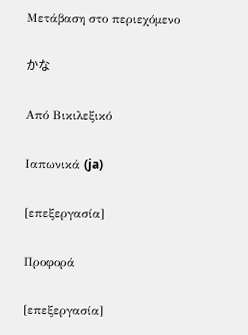Μετάβαση στο περιεχόμενο

かな

Από Βικιλεξικό

Ιαπωνικά (ja)

[επεξεργασία]

Προφορά

[επεξεργασία]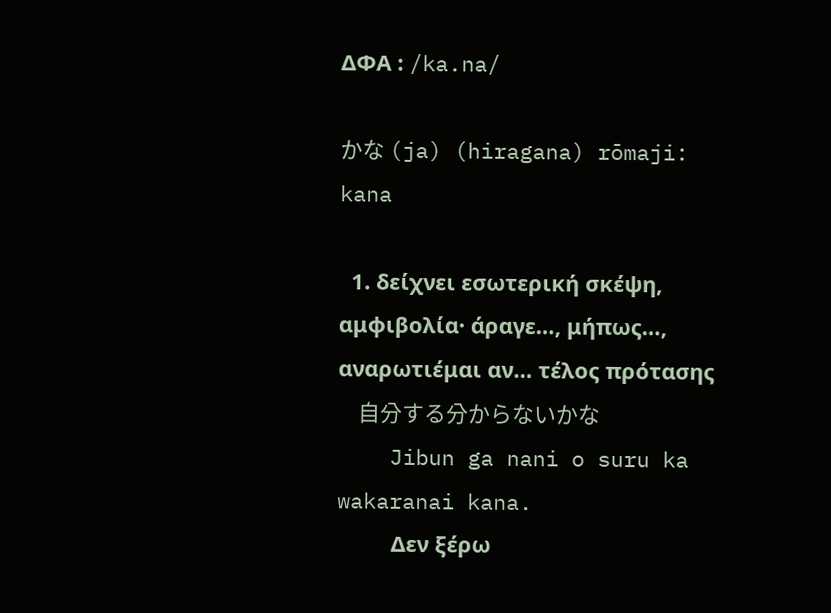ΔΦΑ : /ka.na/

かな (ja) (hiragana) rōmaji: kana

  1. δείχνει εσωτερική σκέψη, αμφιβολία· άραγε…, μήπως…, αναρωτιέμαι αν… τέλος πρότασης
    自分する分からないかな
    Jibun ga nani o suru ka wakaranai kana.
         Δεν ξέρω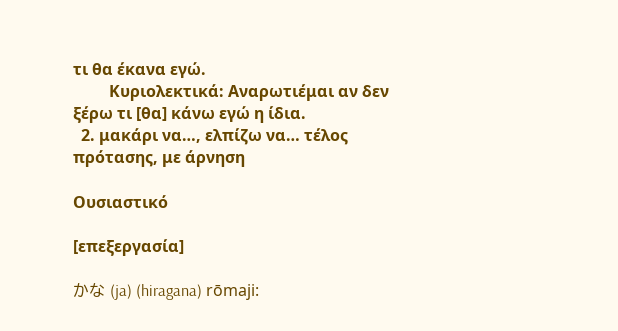τι θα έκανα εγώ.
         Κυριολεκτικά: Αναρωτιέμαι αν δεν ξέρω τι [θα] κάνω εγώ η ίδια.
  2. μακάρι να…, ελπίζω να… τέλος πρότασης, με άρνηση

Ουσιαστικό

[επεξεργασία]

かな (ja) (hiragana) rōmaji: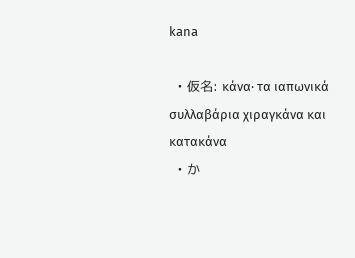kana

  • 仮名: κάνα· τα ιαπωνικά συλλαβάρια χιραγκάνα και κατακάνα
  • か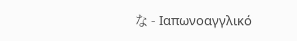な - Ιαπωνοαγγλικό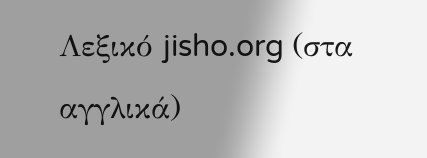Λεξικό jisho.org (στα αγγλικά)